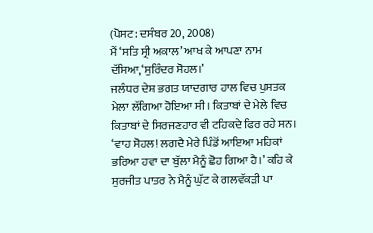(ਪੋਸਟ: ਦਸੰਬਰ 20, 2008)
ਮੈਂ ‘ਸਤਿ ਸ੍ਰੀ ਅਕਾਲ’ ਆਖ ਕੇ ਆਪਣਾ ਨਾਮ ਦੱਸਿਆ,‘ਸੁਰਿੰਦਰ ਸੋਹਲ।’
ਜਲੰਧਰ ਦੇਸ਼ ਭਗਤ ਯਾਦਗਾਰ ਹਾਲ ਵਿਚ ਪੁਸਤਕ ਮੇਲਾ ਲੱਗਿਆ ਹੋਇਆ ਸੀ। ਕਿਤਾਬਾਂ ਦੇ ਮੇਲੇ ਵਿਚ ਕਿਤਾਬਾਂ ਦੇ ਸਿਰਜਣਹਾਰ ਵੀ ਟਹਿਕਦੇ ਫਿਰ ਰਹੇ ਸਨ।
‘ਵਾਹ ਸੋਹਲ! ਲਗਦੈ ਮੇਰੇ ਪਿੰਡੋਂ ਆਇਆ ਮਹਿਕਾਂ ਭਰਿਆ ਹਵਾ ਦਾ ਬੁੱਲਾ ਮੈਨੂੰ ਛੋਹ ਗਿਆ ਹੈ।’ ਕਹਿ ਕੇ ਸੁਰਜੀਤ ਪਾਤਰ ਨੇ ਮੈਨੂੰ ਘੁੱਟ ਕੇ ਗਲਵੱਕੜੀ ਪਾ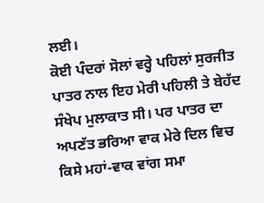ਲਈ।
ਕੋਈ ਪੰਦਰਾਂ ਸੋਲਾਂ ਵਰ੍ਹੇ ਪਹਿਲਾਂ ਸੁਰਜੀਤ ਪਾਤਰ ਨਾਲ ਇਹ ਮੇਰੀ ਪਹਿਲੀ ਤੇ ਬੇਹੱਦ ਸੰਖੇਪ ਮੁਲਾਕਾਤ ਸੀ। ਪਰ ਪਾਤਰ ਦਾ ਅਪਣੱਤ ਭਰਿਆ ਵਾਕ ਮੇਰੇ ਦਿਲ ਵਿਚ ਕਿਸੇ ਮਹਾਂ-ਵਾਕ ਵਾਂਗ ਸਮਾ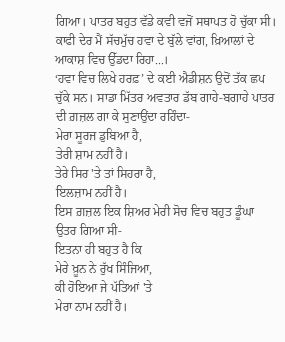ਗਿਆ। ਪਾਤਰ ਬਹੁਤ ਵੱਡੇ ਕਵੀ ਵਜੋਂ ਸਥਾਪਤ ਹੋ ਚੁੱਕਾ ਸੀ। ਕਾਫੀ ਦੇਰ ਮੈਂ ਸੱਚਮੁੱਚ ਹਵਾ ਦੇ ਬੁੱਲੇ ਵਾਂਗ, ਖ਼ਿਆਲਾਂ ਦੇ ਆਕਾਸ਼ ਵਿਚ ਉੱਡਦਾ ਰਿਹਾ...।
‘ਹਵਾ ਵਿਚ ਲਿਖੇ ਹਰਫ਼’ ਦੇ ਕਈ ਐਡੀਸ਼ਨ ਉਦੋਂ ਤੱਕ ਛਪ ਚੁੱਕੇ ਸਨ। ਸਾਡਾ ਮਿੱਤਰ ਅਵਤਾਰ ਡੱਬ ਗਾਹੇ-ਬਗਾਹੇ ਪਾਤਰ ਦੀ ਗ਼ਜ਼ਲ ਗਾ ਕੇ ਸੁਣਾਉਂਦਾ ਰਹਿੰਦਾ-
ਮੇਰਾ ਸੂਰਜ ਡੁਬਿਆ ਹੈ,
ਤੇਰੀ ਸ਼ਾਮ ਨਹੀਂ ਹੈ।
ਤੇਰੇ ਸਿਰ 'ਤੇ ਤਾਂ ਸਿਹਰਾ ਹੈ,
ਇਲਜ਼ਾਮ ਨਹੀਂ ਹੈ।
ਇਸ ਗ਼ਜ਼ਲ ਇਕ ਸ਼ਿਅਰ ਮੇਰੀ ਸੋਚ ਵਿਚ ਬਹੁਤ ਡੂੰਘਾ ਉਤਰ ਗਿਆ ਸੀ-
ਇਤਨਾ ਹੀ ਬਹੁਤ ਹੈ ਕਿ
ਮੇਰੇ ਖ਼ੂਨ ਨੇ ਰੁੱਖ ਸਿੰਜਿਆ,
ਕੀ ਹੋਇਆ ਜੇ ਪੱਤਿਆਂ 'ਤੇ
ਮੇਰਾ ਨਾਮ ਨਹੀਂ ਹੈ।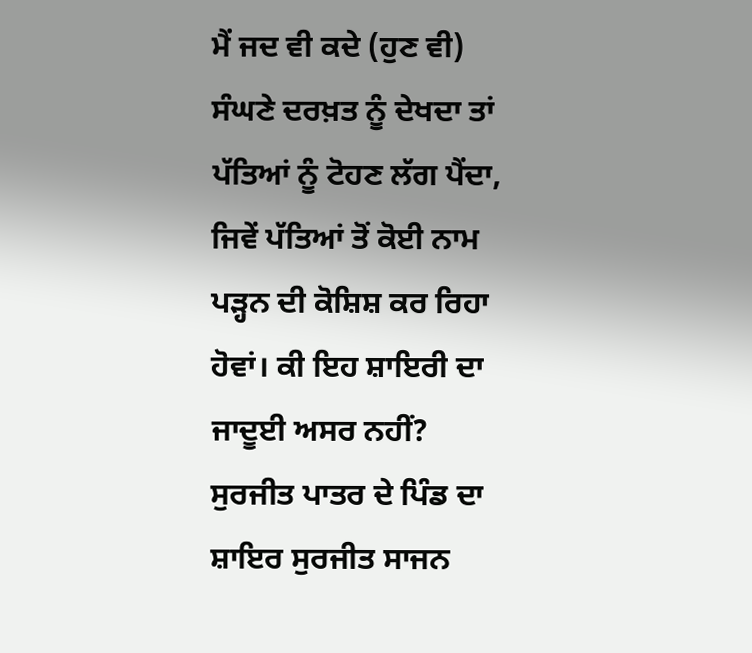ਮੈਂ ਜਦ ਵੀ ਕਦੇ (ਹੁਣ ਵੀ) ਸੰਘਣੇ ਦਰਖ਼ਤ ਨੂੰ ਦੇਖਦਾ ਤਾਂ ਪੱਤਿਆਂ ਨੂੰ ਟੋਹਣ ਲੱਗ ਪੈਂਦਾ, ਜਿਵੇਂ ਪੱਤਿਆਂ ਤੋਂ ਕੋਈ ਨਾਮ ਪੜ੍ਹਨ ਦੀ ਕੋਸ਼ਿਸ਼ ਕਰ ਰਿਹਾ ਹੋਵਾਂ। ਕੀ ਇਹ ਸ਼ਾਇਰੀ ਦਾ ਜਾਦੂਈ ਅਸਰ ਨਹੀਂ?
ਸੁਰਜੀਤ ਪਾਤਰ ਦੇ ਪਿੰਡ ਦਾ ਸ਼ਾਇਰ ਸੁਰਜੀਤ ਸਾਜਨ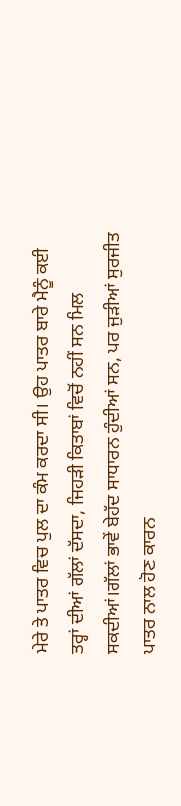ਮੇਰੇ ਤੇ ਪਾਤਰ ਵਿਚ ਪੁਲ ਦਾ ਕੰਮ ਕਰਦਾ ਸੀ। ਉਹ ਪਾਤਰ ਬਾਰੇ ਮੈਨੂੰ ਕਈ ਤਰ੍ਹਾਂ ਦੀਆਂ ਗੱਲਾਂ ਦੱਸਦਾ, ਜਿਹੜੀ ਕਿਤਾਬਾਂ ਵਿਚੋਂ ਨਹੀਂ ਸਨ ਮਿਲ ਸਕਦੀਆਂ।ਗੱਲਾਂ ਭਾਵੇਂ ਬੇਹੱਦ ਸਾਧਾਰਨ ਹੁੰਦੀਆਂ ਸਨ, ਪਰ ਜੁੜੀਆਂ ਸੁਰਜੀਤ ਪਾਤਰ ਨਾਲ ਹੋਣ ਕਾਰਨ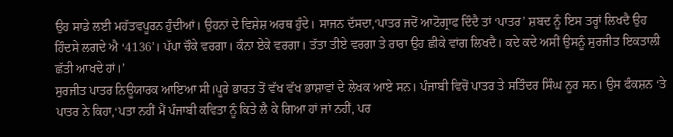ਉਹ ਸਾਡੇ ਲਈ ਮਹੱਤਵਪੂਰਨ ਹੁੰਦੀਆਂ। ਉਹਨਾਂ ਦੇ ਵਿਸ਼ੇਸ਼ ਅਰਥ ਹੁੰਦੇ। ਸਾਜਨ ਦੱਸਦਾ,‘ਪਾਤਰ ਜਦੋਂ ਆਟੋਗ੍ਰਾਫ ਦਿੰਦੈ ਤਾਂ ‘ਪਾਤਰ’ ਸ਼ਬਦ ਨੂੰ ਇਸ ਤਰ੍ਹਾਂ ਲਿਖਦੈ ਉਹ ਹਿੰਦਸੇ ਲਗਦੇ ਐ ‘4136’। ਪੱਪਾ ਚੌਕੇ ਵਰਗਾ। ਕੰਨਾ ਏਕੇ ਵਰਗਾ। ਤੱਤਾ ਤੀਏ ਵਰਗਾ ਤੇ ਰਾਰਾ ਉਹ ਛੀਕੇ ਵਾਂਗ ਲਿਖਦੈ। ਕਦੇ ਕਦੇ ਅਸੀਂ ਉਸਨੂੰ ਸੁਰਜੀਤ ਇਕਤਾਲੀ ਛੱਤੀ ਆਖਦੇ ਹਾਂ।’
ਸੁਰਜੀਤ ਪਾਤਰ ਨਿਊਯਾਰਕ ਆਇਆ ਸੀ।ਪੂਰੇ ਭਾਰਤ ਤੋਂ ਵੱਖ ਵੱਖ ਭਾਸ਼ਾਵਾਂ ਦੇ ਲੇਖਕ ਆਏ ਸਨ। ਪੰਜਾਬੀ ਵਿਚੋਂ ਪਾਤਰ ਤੇ ਸਤਿੰਦਰ ਸਿੰਘ ਨੂਰ ਸਨ। ਉਸ ਫੰਕਸ਼ਨ ‘ਤੇ ਪਾਤਰ ਨੇ ਕਿਹਾ,‘ਪਤਾ ਨਹੀਂ ਮੈਂ ਪੰਜਾਬੀ ਕਵਿਤਾ ਨੂੰ ਕਿਤੇ ਲੈ ਕੇ ਗਿਆ ਹਾਂ ਜਾਂ ਨਹੀਂ, ਪਰ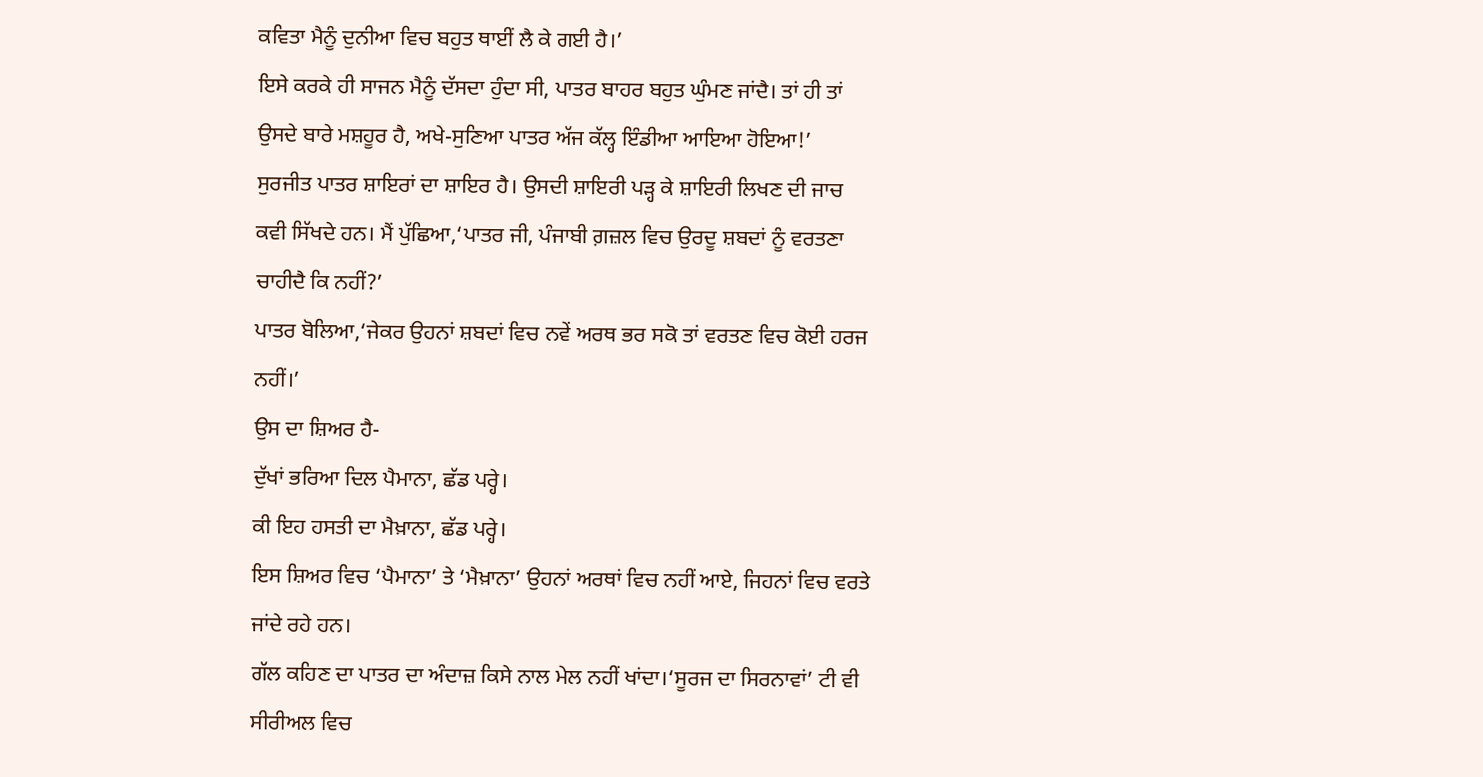ਕਵਿਤਾ ਮੈਨੂੰ ਦੁਨੀਆ ਵਿਚ ਬਹੁਤ ਥਾਈਂ ਲੈ ਕੇ ਗਈ ਹੈ।’
ਇਸੇ ਕਰਕੇ ਹੀ ਸਾਜਨ ਮੈਨੂੰ ਦੱਸਦਾ ਹੁੰਦਾ ਸੀ, ਪਾਤਰ ਬਾਹਰ ਬਹੁਤ ਘੁੰਮਣ ਜਾਂਦੈ। ਤਾਂ ਹੀ ਤਾਂ ਉਸਦੇ ਬਾਰੇ ਮਸ਼ਹੂਰ ਹੈ, ਅਖੇ-ਸੁਣਿਆ ਪਾਤਰ ਅੱਜ ਕੱਲ੍ਹ ਇੰਡੀਆ ਆਇਆ ਹੋਇਆ!’
ਸੁਰਜੀਤ ਪਾਤਰ ਸ਼ਾਇਰਾਂ ਦਾ ਸ਼ਾਇਰ ਹੈ। ਉਸਦੀ ਸ਼ਾਇਰੀ ਪੜ੍ਹ ਕੇ ਸ਼ਾਇਰੀ ਲਿਖਣ ਦੀ ਜਾਚ ਕਵੀ ਸਿੱਖਦੇ ਹਨ। ਮੈਂ ਪੁੱਛਿਆ,‘ਪਾਤਰ ਜੀ, ਪੰਜਾਬੀ ਗ਼ਜ਼ਲ ਵਿਚ ਉਰਦੂ ਸ਼ਬਦਾਂ ਨੂੰ ਵਰਤਣਾ ਚਾਹੀਦੈ ਕਿ ਨਹੀਂ?’
ਪਾਤਰ ਬੋਲਿਆ,‘ਜੇਕਰ ਉਹਨਾਂ ਸ਼ਬਦਾਂ ਵਿਚ ਨਵੇਂ ਅਰਥ ਭਰ ਸਕੋ ਤਾਂ ਵਰਤਣ ਵਿਚ ਕੋਈ ਹਰਜ ਨਹੀਂ।’
ਉਸ ਦਾ ਸ਼ਿਅਰ ਹੈ-
ਦੁੱਖਾਂ ਭਰਿਆ ਦਿਲ ਪੈਮਾਨਾ, ਛੱਡ ਪਰ੍ਹੇ।
ਕੀ ਇਹ ਹਸਤੀ ਦਾ ਮੈਖ਼ਾਨਾ, ਛੱਡ ਪਰ੍ਹੇ।
ਇਸ ਸ਼ਿਅਰ ਵਿਚ ‘ਪੈਮਾਨਾ’ ਤੇ ‘ਮੈਖ਼ਾਨਾ’ ਉਹਨਾਂ ਅਰਥਾਂ ਵਿਚ ਨਹੀਂ ਆਏ, ਜਿਹਨਾਂ ਵਿਚ ਵਰਤੇ ਜਾਂਦੇ ਰਹੇ ਹਨ।
ਗੱਲ ਕਹਿਣ ਦਾ ਪਾਤਰ ਦਾ ਅੰਦਾਜ਼ ਕਿਸੇ ਨਾਲ ਮੇਲ ਨਹੀਂ ਖਾਂਦਾ।‘ਸੂਰਜ ਦਾ ਸਿਰਨਾਵਾਂ’ ਟੀ ਵੀ ਸੀਰੀਅਲ ਵਿਚ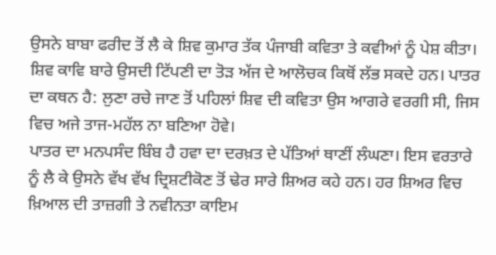ਉਸਨੇ ਬਾਬਾ ਫਰੀਦ ਤੋਂ ਲੈ ਕੇ ਸ਼ਿਵ ਕੁਮਾਰ ਤੱਕ ਪੰਜਾਬੀ ਕਵਿਤਾ ਤੇ ਕਵੀਆਂ ਨੂੰ ਪੇਸ਼ ਕੀਤਾ। ਸ਼ਿਵ ਕਾਵਿ ਬਾਰੇ ਉਸਦੀ ਟਿੱਪਣੀ ਦਾ ਤੋੜ ਅੱਜ ਦੇ ਆਲੋਚਕ ਕਿਥੋਂ ਲੱਭ ਸਕਦੇ ਹਨ। ਪਾਤਰ ਦਾ ਕਥਨ ਹੈ: ਲੁਣਾ ਰਚੇ ਜਾਣ ਤੋਂ ਪਹਿਲਾਂ ਸ਼ਿਵ ਦੀ ਕਵਿਤਾ ਉਸ ਆਗਰੇ ਵਰਗੀ ਸੀ, ਜਿਸ ਵਿਚ ਅਜੇ ਤਾਜ-ਮਹੱਲ ਨਾ ਬਣਿਆ ਹੋਵੇ।
ਪਾਤਰ ਦਾ ਮਨਪਸੰਦ ਬਿੰਬ ਹੈ ਹਵਾ ਦਾ ਦਰਖ਼ਤ ਦੇ ਪੱਤਿਆਂ ਥਾਣੀਂ ਲੰਘਣਾ। ਇਸ ਵਰਤਾਰੇ ਨੂੰ ਲੈ ਕੇ ਉਸਨੇ ਵੱਖ ਵੱਖ ਦ੍ਰਿਸ਼ਟੀਕੋਣ ਤੋਂ ਢੇਰ ਸਾਰੇ ਸ਼ਿਅਰ ਕਹੇ ਹਨ। ਹਰ ਸ਼ਿਅਰ ਵਿਚ ਖ਼ਿਆਲ ਦੀ ਤਾਜ਼ਗੀ ਤੇ ਨਵੀਨਤਾ ਕਾਇਮ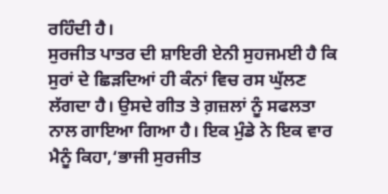ਰਹਿੰਦੀ ਹੈ।
ਸੁਰਜੀਤ ਪਾਤਰ ਦੀ ਸ਼ਾਇਰੀ ਏਨੀ ਸੁਹਜਮਈ ਹੈ ਕਿ ਸੁਰਾਂ ਦੇ ਛਿੜਦਿਆਂ ਹੀ ਕੰਨਾਂ ਵਿਚ ਰਸ ਘੁੱਲਣ ਲੱਗਦਾ ਹੈ। ਉਸਦੇ ਗੀਤ ਤੇ ਗ਼ਜ਼ਲਾਂ ਨੂੰ ਸਫਲਤਾ ਨਾਲ ਗਾਇਆ ਗਿਆ ਹੈ। ਇਕ ਮੁੰਡੇ ਨੇ ਇਕ ਵਾਰ ਮੈਨੂੰ ਕਿਹਾ,‘ਭਾਜੀ ਸੁਰਜੀਤ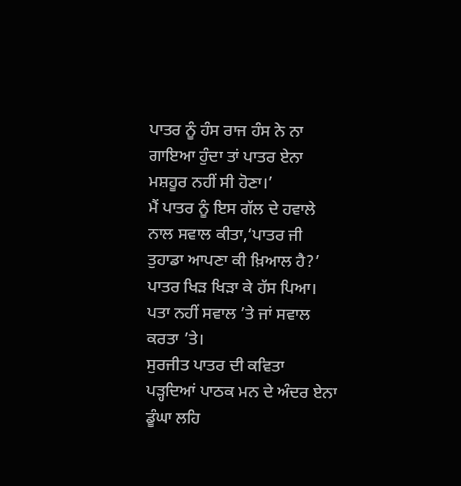ਪਾਤਰ ਨੂੰ ਹੰਸ ਰਾਜ ਹੰਸ ਨੇ ਨਾ ਗਾਇਆ ਹੁੰਦਾ ਤਾਂ ਪਾਤਰ ਏਨਾ ਮਸ਼ਹੂਰ ਨਹੀਂ ਸੀ ਹੋਣਾ।’
ਮੈਂ ਪਾਤਰ ਨੂੰ ਇਸ ਗੱਲ ਦੇ ਹਵਾਲੇ ਨਾਲ ਸਵਾਲ ਕੀਤਾ,‘ਪਾਤਰ ਜੀ ਤੁਹਾਡਾ ਆਪਣਾ ਕੀ ਖ਼ਿਆਲ ਹੈ?’
ਪਾਤਰ ਖਿੜ ਖਿੜਾ ਕੇ ਹੱਸ ਪਿਆ। ਪਤਾ ਨਹੀਂ ਸਵਾਲ ’ਤੇ ਜਾਂ ਸਵਾਲ ਕਰਤਾ ’ਤੇ।
ਸੁਰਜੀਤ ਪਾਤਰ ਦੀ ਕਵਿਤਾ ਪੜ੍ਹਦਿਆਂ ਪਾਠਕ ਮਨ ਦੇ ਅੰਦਰ ਏਨਾ ਡੂੰਘਾ ਲਹਿ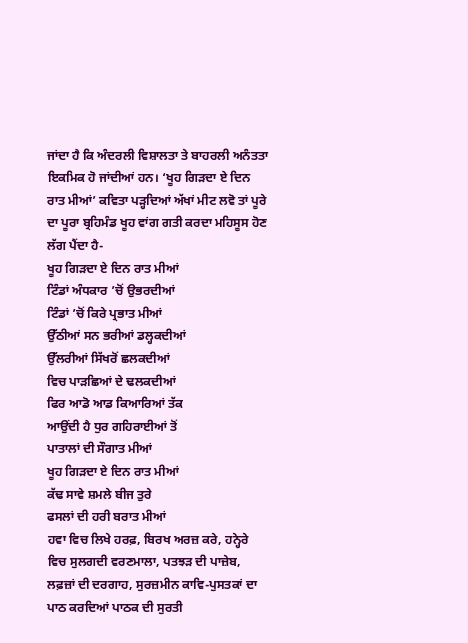ਜਾਂਦਾ ਹੈ ਕਿ ਅੰਦਰਲੀ ਵਿਸ਼ਾਲਤਾ ਤੇ ਬਾਹਰਲੀ ਅਨੰਤਤਾ ਇਕਮਿਕ ਹੋ ਜਾਂਦੀਆਂ ਹਨ। ‘ਖੂਹ ਗਿੜਦਾ ਏ ਦਿਨ ਰਾਤ ਮੀਆਂ’ ਕਵਿਤਾ ਪੜ੍ਹਦਿਆਂ ਅੱਖਾਂ ਮੀਟ ਲਵੋ ਤਾਂ ਪੂਰੇ ਦਾ ਪੂਰਾ ਬ੍ਰਹਿਮੰਡ ਖੂਹ ਵਾਂਗ ਗਤੀ ਕਰਦਾ ਮਹਿਸੂਸ ਹੋਣ ਲੱਗ ਪੈਂਦਾ ਹੈ-
ਖੂਹ ਗਿੜਦਾ ਏ ਦਿਨ ਰਾਤ ਮੀਆਂ
ਟਿੰਡਾਂ ਅੰਧਕਾਰ ’ਚੋਂ ਉਭਰਦੀਆਂ
ਟਿੰਡਾਂ ’ਚੋਂ ਕਿਰੇ ਪ੍ਰਭਾਤ ਮੀਆਂ
ਉੱਠੀਆਂ ਸਨ ਭਰੀਆਂ ਡਲ੍ਹਕਦੀਆਂ
ਉੱਲਰੀਆਂ ਸਿੱਖਰੋਂ ਛਲਕਦੀਆਂ
ਵਿਚ ਪਾੜਛਿਆਂ ਦੇ ਢਲਕਦੀਆਂ
ਫਿਰ ਆਡੋ ਆਡ ਕਿਆਰਿਆਂ ਤੱਕ
ਆਉਂਦੀ ਹੈ ਧੁਰ ਗਹਿਰਾਈਆਂ ਤੋਂ
ਪਾਤਾਲਾਂ ਦੀ ਸੌਗਾਤ ਮੀਆਂ
ਖੂਹ ਗਿੜਦਾ ਏ ਦਿਨ ਰਾਤ ਮੀਆਂ
ਕੱਢ ਸਾਵੇ ਸ਼ਮਲੇ ਬੀਜ ਤੁਰੇ
ਫਸਲਾਂ ਦੀ ਹਰੀ ਬਰਾਤ ਮੀਆਂ
ਹਵਾ ਵਿਚ ਲਿਖੇ ਹਰਫ਼, ਬਿਰਖ ਅਰਜ਼ ਕਰੇ, ਹਨ੍ਹੇਰੇ ਵਿਚ ਸੁਲਗਦੀ ਵਰਣਮਾਲਾ, ਪਤਝੜ ਦੀ ਪਾਜ਼ੇਬ, ਲਫ਼ਜ਼ਾਂ ਦੀ ਦਰਗਾਹ, ਸੁਰਜ਼ਮੀਨ ਕਾਵਿ-ਪੁਸਤਕਾਂ ਦਾ ਪਾਠ ਕਰਦਿਆਂ ਪਾਠਕ ਦੀ ਸੁਰਤੀ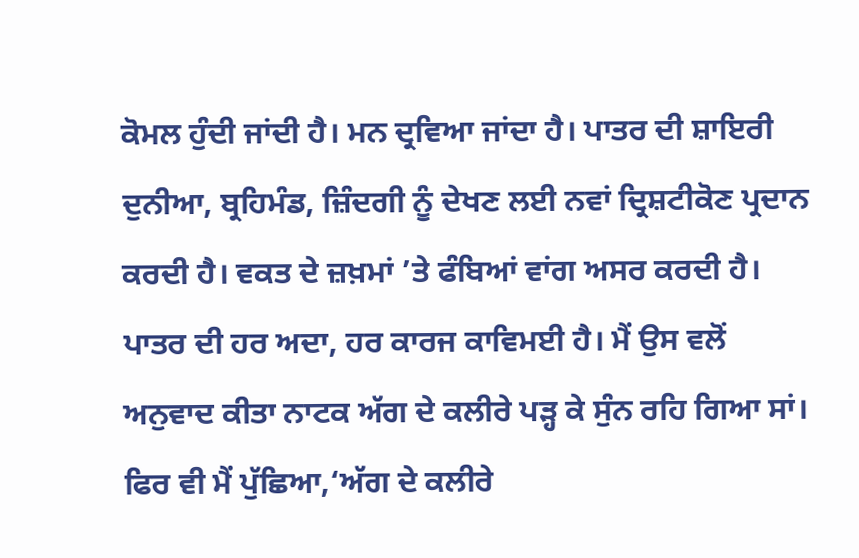ਕੋਮਲ ਹੁੰਦੀ ਜਾਂਦੀ ਹੈ। ਮਨ ਦ੍ਰਵਿਆ ਜਾਂਦਾ ਹੈ। ਪਾਤਰ ਦੀ ਸ਼ਾਇਰੀ ਦੁਨੀਆ, ਬ੍ਰਹਿਮੰਡ, ਜ਼ਿੰਦਗੀ ਨੂੰ ਦੇਖਣ ਲਈ ਨਵਾਂ ਦ੍ਰਿਸ਼ਟੀਕੋਣ ਪ੍ਰਦਾਨ ਕਰਦੀ ਹੈ। ਵਕਤ ਦੇ ਜ਼ਖ਼ਮਾਂ ’ਤੇ ਫੰਬਿਆਂ ਵਾਂਗ ਅਸਰ ਕਰਦੀ ਹੈ।
ਪਾਤਰ ਦੀ ਹਰ ਅਦਾ, ਹਰ ਕਾਰਜ ਕਾਵਿਮਈ ਹੈ। ਮੈਂ ਉਸ ਵਲੋਂ ਅਨੁਵਾਦ ਕੀਤਾ ਨਾਟਕ ਅੱਗ ਦੇ ਕਲੀਰੇ ਪੜ੍ਹ ਕੇ ਸੁੰਨ ਰਹਿ ਗਿਆ ਸਾਂ। ਫਿਰ ਵੀ ਮੈਂ ਪੁੱਛਿਆ,‘ਅੱਗ ਦੇ ਕਲੀਰੇ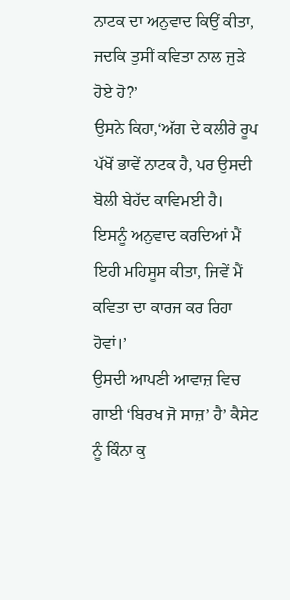ਨਾਟਕ ਦਾ ਅਨੁਵਾਦ ਕਿਉਂ ਕੀਤਾ, ਜਦਕਿ ਤੁਸੀਂ ਕਵਿਤਾ ਨਾਲ ਜੁੜੇ ਹੋਏ ਹੋ?’
ਉਸਨੇ ਕਿਹਾ,‘ਅੱਗ ਦੇ ਕਲੀਰੇ ਰੂਪ ਪੱਖੋਂ ਭਾਵੇਂ ਨਾਟਕ ਹੈ, ਪਰ ਉਸਦੀ ਬੋਲੀ ਬੇਹੱਦ ਕਾਵਿਮਈ ਹੈ। ਇਸਨੂੰ ਅਨੁਵਾਦ ਕਰਦਿਆਂ ਮੈਂ ਇਹੀ ਮਹਿਸੂਸ ਕੀਤਾ, ਜਿਵੇਂ ਮੈਂ ਕਵਿਤਾ ਦਾ ਕਾਰਜ ਕਰ ਰਿਹਾ ਹੋਵਾਂ।’
ਉਸਦੀ ਆਪਣੀ ਆਵਾਜ਼ ਵਿਚ ਗਾਈ ‘ਬਿਰਖ ਜੋ ਸਾਜ਼’ ਹੈ’ ਕੈਸੇਟ ਨੂੰ ਕਿੰਨਾ ਕੁ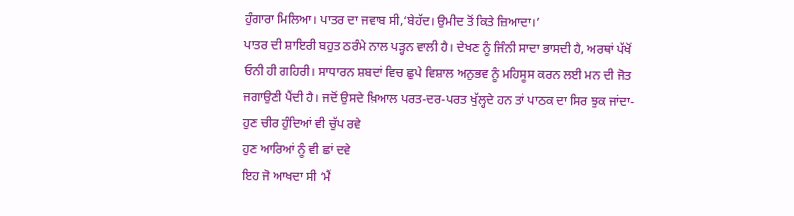ਹੁੰਗਾਰਾ ਮਿਲਿਆ। ਪਾਤਰ ਦਾ ਜਵਾਬ ਸੀ,‘ਬੇਹੱਦ। ਉਮੀਦ ਤੋਂ ਕਿਤੇ ਜ਼ਿਆਦਾ।’
ਪਾਤਰ ਦੀ ਸ਼ਾਇਰੀ ਬਹੁਤ ਠਰੰਮੇ ਨਾਲ ਪੜ੍ਹਨ ਵਾਲੀ ਹੈ। ਦੇਖਣ ਨੂੰ ਜਿੰਨੀ ਸਾਦਾ ਭਾਸਦੀ ਹੈ, ਅਰਥਾਂ ਪੱਖੋਂ ਓਨੀ ਹੀ ਗਹਿਰੀ। ਸਾਧਾਰਨ ਸ਼ਬਦਾਂ ਵਿਚ ਛੁਪੇ ਵਿਸ਼ਾਲ ਅਨੁਭਵ ਨੂੰ ਮਹਿਸੂਸ ਕਰਨ ਲਈ ਮਨ ਦੀ ਜੋਤ ਜਗਾਉਣੀ ਪੈਂਦੀ ਹੈ। ਜਦੋਂ ਉਸਦੇ ਖ਼ਿਆਲ ਪਰਤ-ਦਰ-ਪਰਤ ਖੁੱਲ੍ਹਦੇ ਹਨ ਤਾਂ ਪਾਠਕ ਦਾ ਸਿਰ ਝੁਕ ਜਾਂਦਾ-
ਹੁਣ ਚੀਰ ਹੁੰਦਿਆਂ ਵੀ ਚੁੱਪ ਰਵੇ
ਹੁਣ ਆਰਿਆਂ ਨੂੰ ਵੀ ਛਾਂ ਦਵੇ
ਇਹ ਜੋ ਆਖਦਾ ਸੀ ‘ਮੈਂ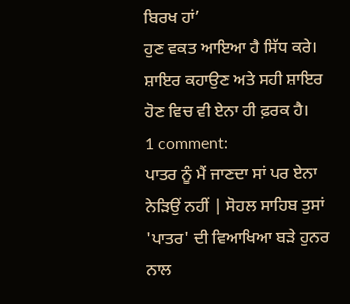ਬਿਰਖ ਹਾਂ’
ਹੁਣ ਵਕਤ ਆਇਆ ਹੈ ਸਿੱਧ ਕਰੇ।
ਸ਼ਾਇਰ ਕਹਾਉਣ ਅਤੇ ਸਹੀ ਸ਼ਾਇਰ ਹੋਣ ਵਿਚ ਵੀ ਏਨਾ ਹੀ ਫ਼ਰਕ ਹੈ।
1 comment:
ਪਾਤਰ ਨੂੰ ਮੈਂ ਜਾਣਦਾ ਸਾਂ ਪਰ ਏਨਾ ਨੇੜਿਉਂ ਨਹੀਂ | ਸੋਹਲ ਸਾਹਿਬ ਤੁਸਾਂ 'ਪਾਤਰ' ਦੀ ਵਿਆਖਿਆ ਬੜੇ ਹੁਨਰ ਨਾਲ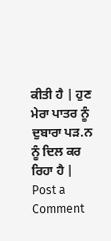ਕੀਤੀ ਹੈ | ਹੁਣ ਮੇਰਾ ਪਾਤਰ ਨੂੰ ਦੁਬਾਰਾ ਪੜ.ਨ ਨੂੰ ਦਿਲ ਕਰ ਰਿਹਾ ਹੈ |
Post a Comment